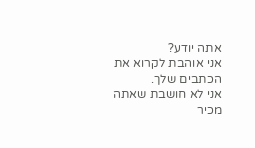אתה יודע?
אני אוהבת לקרוא את הכתבים שלך.
אני לא חושבת שאתה מכיר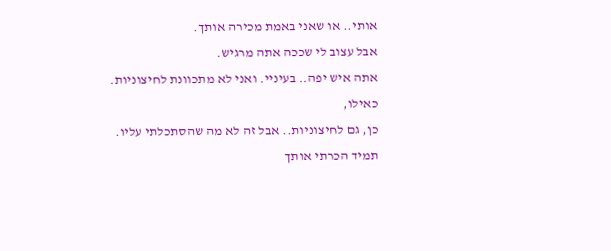אותי.. או שאני באמת מכירה אותך.
אבל עצוב לי שככה אתה מרגיש.
אתה איש יפה.. בעיניי. ואני לא מתכוונת לחיצוניות.
כאילו,
כן, גם לחיצוניות.. אבל זה לא מה שהסתכלתי עליו.
תמיד הכרתי אותך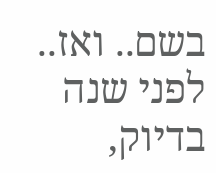בשם.. ואז.. לפני שנה בדיוק,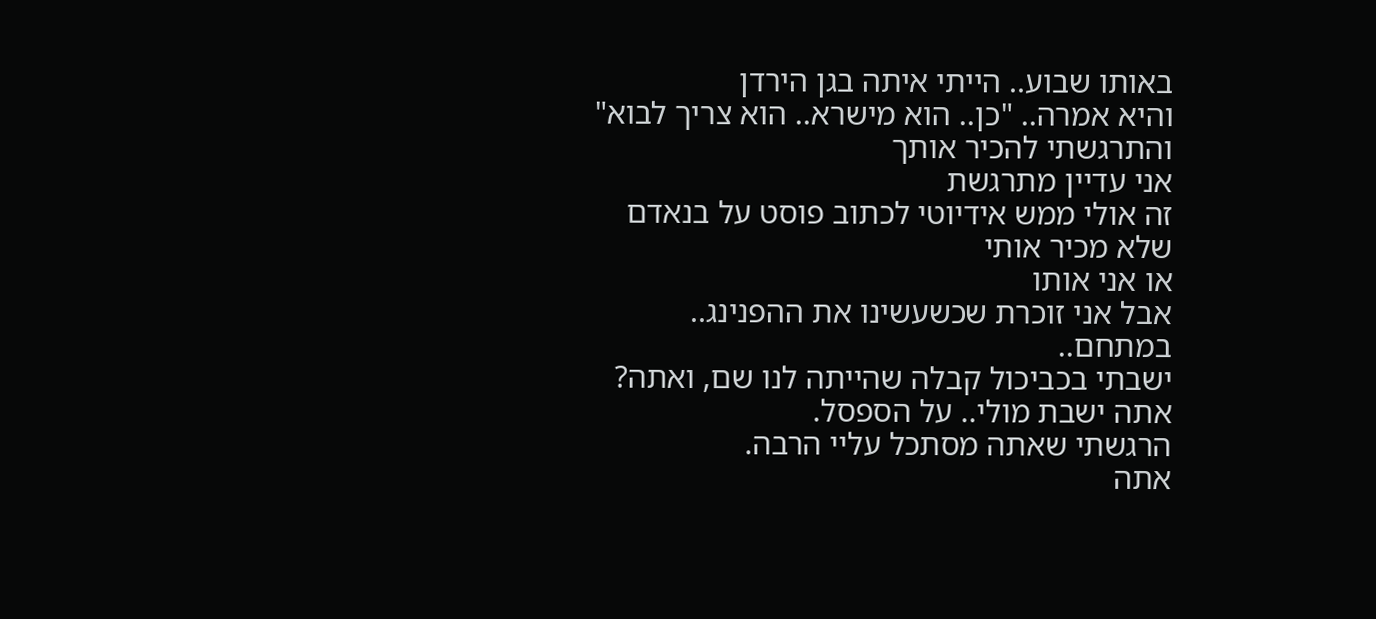באותו שבוע.. הייתי איתה בגן הירדן
והיא אמרה.. "כן.. הוא מישרא.. הוא צריך לבוא"
והתרגשתי להכיר אותך
אני עדיין מתרגשת
זה אולי ממש אידיוטי לכתוב פוסט על בנאדם שלא מכיר אותי
או אני אותו
אבל אני זוכרת שכשעשינו את ההפנינג.. במתחם..
ישבתי בכביכול קבלה שהייתה לנו שם, ואתה?
אתה ישבת מולי.. על הספסל.
הרגשתי שאתה מסתכל עליי הרבה.
אתה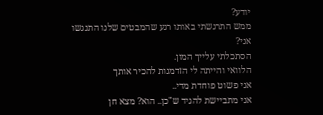יודע?
ממש התרגשתי באותו רגע שהמבטים שלנו התנגשו
אני?
הסתכלתי עלייך המון.
הלוואי והייתה לי הזדמנות להכיר אותך
אני פשוט פוחדת מדי..
אני מתביישת להגיד ש"כן.. הוא? מצא חן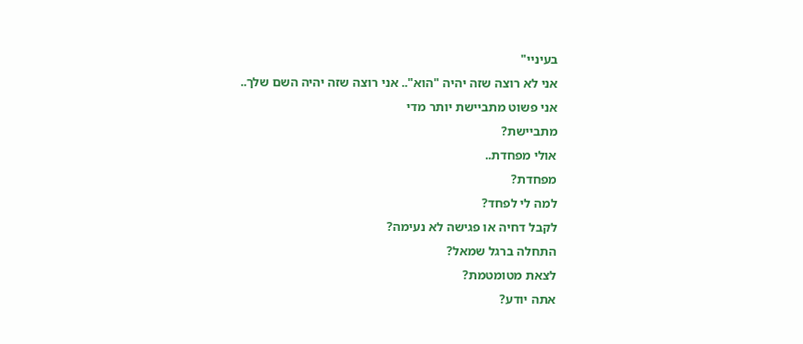בעיניי"
אני לא רוצה שזה יהיה "הוא".. אני רוצה שזה יהיה השם שלך..
אני פשוט מתביישת יותר מדי
מתביישת?
אולי מפחדת..
מפחדת?
למה לי לפחד?
לקבל דחיה או פגישה לא נעימה?
התחלה ברגל שמאל?
לצאת מטומטמת?
אתה יודע?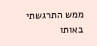ממש התרגשתי באותו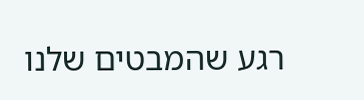רגע שהמבטים שלנו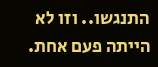התנגשו.. וזו לא הייתה פעם אחת.